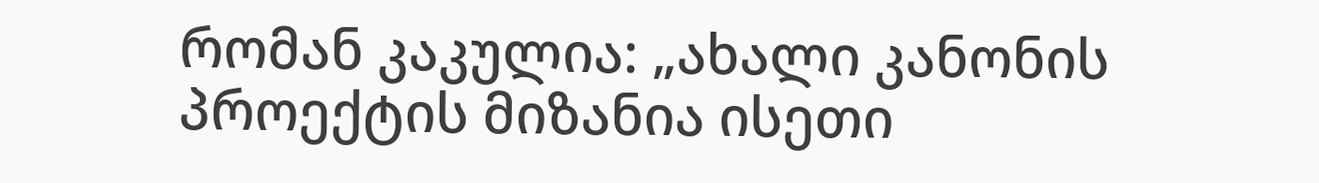რომან კაკულია: „ახალი კანონის პროექტის მიზანია ისეთი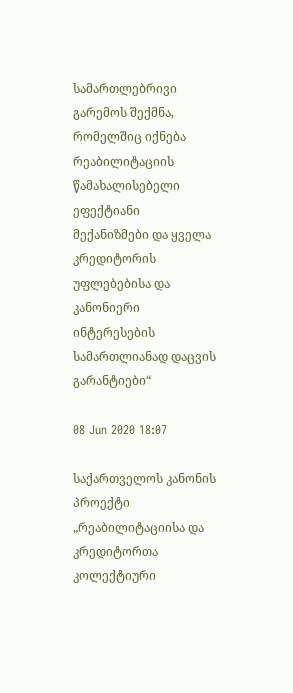სამართლებრივი გარემოს შექმნა, რომელშიც იქნება რეაბილიტაციის წამახალისებელი ეფექტიანი მექანიზმები და ყველა კრედიტორის უფლებებისა და კანონიერი ინტერესების სამართლიანად დაცვის გარანტიები“

08 Jun 2020 18:07

საქართველოს კანონის პროექტი „რეაბილიტაციისა და კრედიტორთა კოლექტიური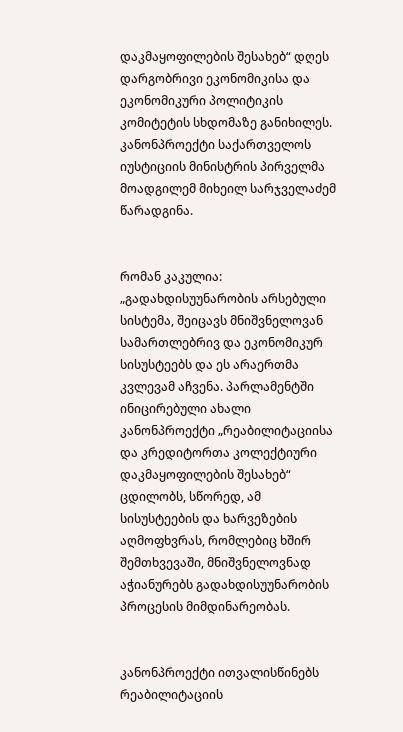დაკმაყოფილების შესახებ“ დღეს დარგობრივი ეკონომიკისა და ეკონომიკური პოლიტიკის კომიტეტის სხდომაზე განიხილეს. კანონპროექტი საქართველოს იუსტიციის მინისტრის პირველმა მოადგილემ მიხეილ სარჯველაძემ წარადგინა.


რომან კაკულია: „გადახდისუუნარობის არსებული სისტემა, შეიცავს მნიშვნელოვან სამართლებრივ და ეკონომიკურ სისუსტეებს და ეს არაერთმა კვლევამ აჩვენა. პარლამენტში ინიცირებული ახალი კანონპროექტი „რეაბილიტაციისა და კრედიტორთა კოლექტიური დაკმაყოფილების შესახებ“ ცდილობს, სწორედ, ამ სისუსტეების და ხარვეზების აღმოფხვრას, რომლებიც ხშირ შემთხვევაში, მნიშვნელოვნად აჭიანურებს გადახდისუუნარობის პროცესის მიმდინარეობას.


კანონპროექტი ითვალისწინებს  რეაბილიტაციის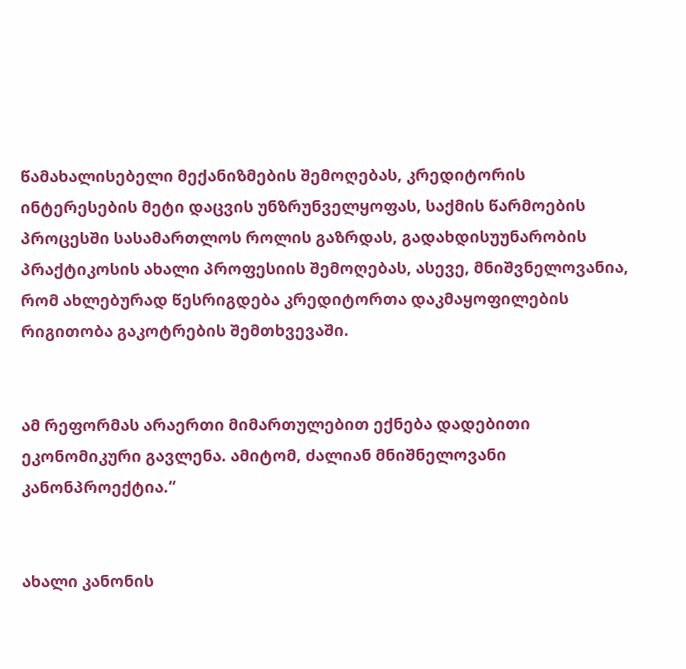წამახალისებელი მექანიზმების შემოღებას, კრედიტორის ინტერესების მეტი დაცვის უნზრუნველყოფას, საქმის წარმოების პროცესში სასამართლოს როლის გაზრდას, გადახდისუუნარობის პრაქტიკოსის ახალი პროფესიის შემოღებას, ასევე, მნიშვნელოვანია, რომ ახლებურად წესრიგდება კრედიტორთა დაკმაყოფილების რიგითობა გაკოტრების შემთხვევაში.


ამ რეფორმას არაერთი მიმართულებით ექნება დადებითი ეკონომიკური გავლენა. ამიტომ, ძალიან მნიშნელოვანი კანონპროექტია.“


ახალი კანონის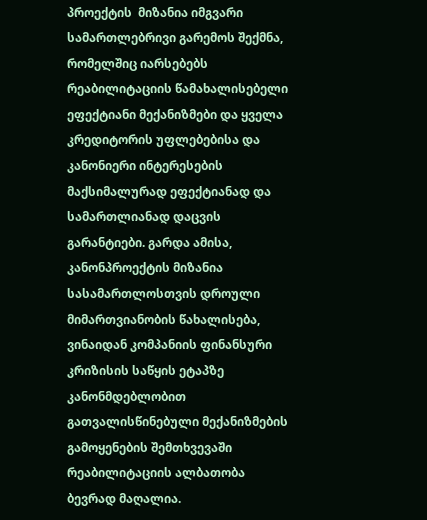პროექტის  მიზანია იმგვარი სამართლებრივი გარემოს შექმნა, რომელშიც იარსებებს რეაბილიტაციის წამახალისებელი ეფექტიანი მექანიზმები და ყველა კრედიტორის უფლებებისა და კანონიერი ინტერესების მაქსიმალურად ეფექტიანად და სამართლიანად დაცვის გარანტიები. გარდა ამისა, კანონპროექტის მიზანია სასამართლოსთვის დროული მიმართვიანობის წახალისება, ვინაიდან კომპანიის ფინანსური კრიზისის საწყის ეტაპზე კანონმდებლობით გათვალისწინებული მექანიზმების გამოყენების შემთხვევაში რეაბილიტაციის ალბათობა ბევრად მაღალია.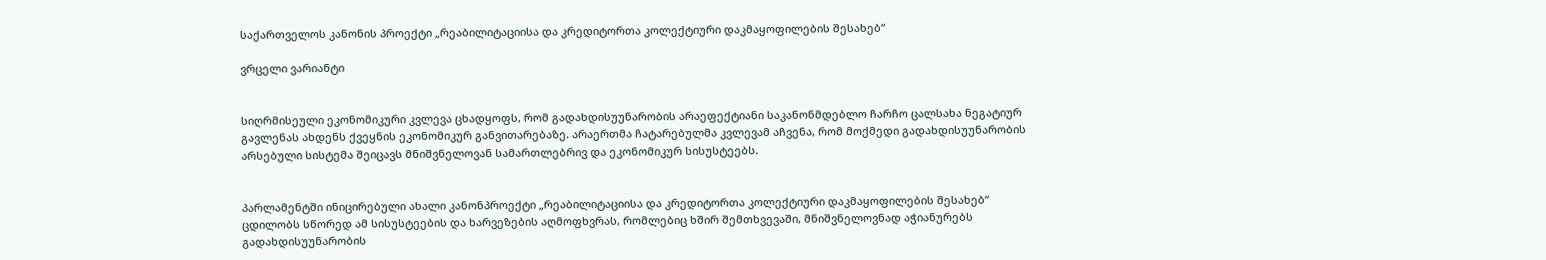საქართველოს კანონის პროექტი „რეაბილიტაციისა და კრედიტორთა კოლექტიური დაკმაყოფილების შესახებ“

ვრცელი ვარიანტი


სიღრმისეული ეკონომიკური კვლევა ცხადყოფს, რომ გადახდისუუნარობის არაეფექტიანი საკანონმდებლო ჩარჩო ცალსახა ნეგატიურ გავლენას ახდენს ქვეყნის ეკონომიკურ განვითარებაზე. არაერთმა ჩატარებულმა კვლევამ აჩვენა, რომ მოქმედი გადახდისუუნარობის არსებული სისტემა შეიცავს მნიშვნელოვან სამართლებრივ და ეკონომიკურ სისუსტეებს.


პარლამენტში ინიცირებული ახალი კანონპროექტი „რეაბილიტაციისა და კრედიტორთა კოლექტიური დაკმაყოფილების შესახებ“ ცდილობს სწორედ ამ სისუსტეების და ხარვეზების აღმოფხვრას, რომლებიც ხშირ შემთხვევაში, მნიშვნელოვნად აჭიანურებს გადახდისუუნარობის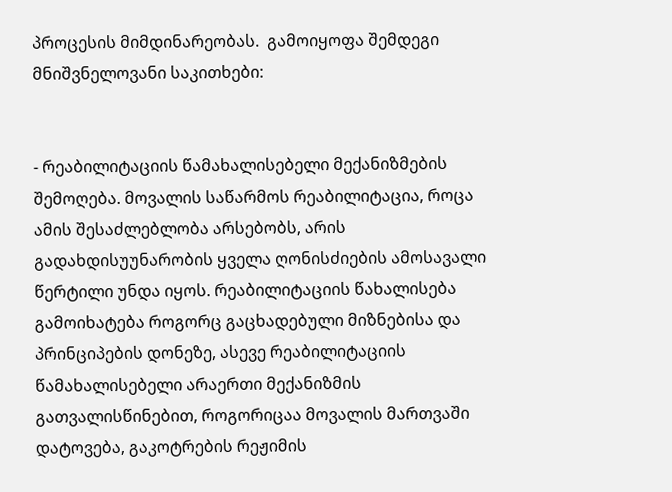პროცესის მიმდინარეობას.  გამოიყოფა შემდეგი მნიშვნელოვანი საკითხები:


- რეაბილიტაციის წამახალისებელი მექანიზმების შემოღება. მოვალის საწარმოს რეაბილიტაცია, როცა ამის შესაძლებლობა არსებობს, არის გადახდისუუნარობის ყველა ღონისძიების ამოსავალი წერტილი უნდა იყოს. რეაბილიტაციის წახალისება გამოიხატება როგორც გაცხადებული მიზნებისა და პრინციპების დონეზე, ასევე რეაბილიტაციის წამახალისებელი არაერთი მექანიზმის გათვალისწინებით, როგორიცაა მოვალის მართვაში დატოვება, გაკოტრების რეჟიმის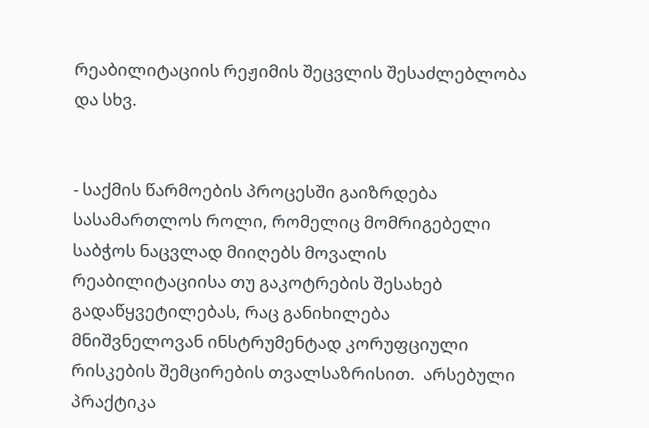რეაბილიტაციის რეჟიმის შეცვლის შესაძლებლობა და სხვ.


- საქმის წარმოების პროცესში გაიზრდება სასამართლოს როლი, რომელიც მომრიგებელი საბჭოს ნაცვლად მიიღებს მოვალის რეაბილიტაციისა თუ გაკოტრების შესახებ გადაწყვეტილებას, რაც განიხილება მნიშვნელოვან ინსტრუმენტად კორუფციული რისკების შემცირების თვალსაზრისით.  არსებული პრაქტიკა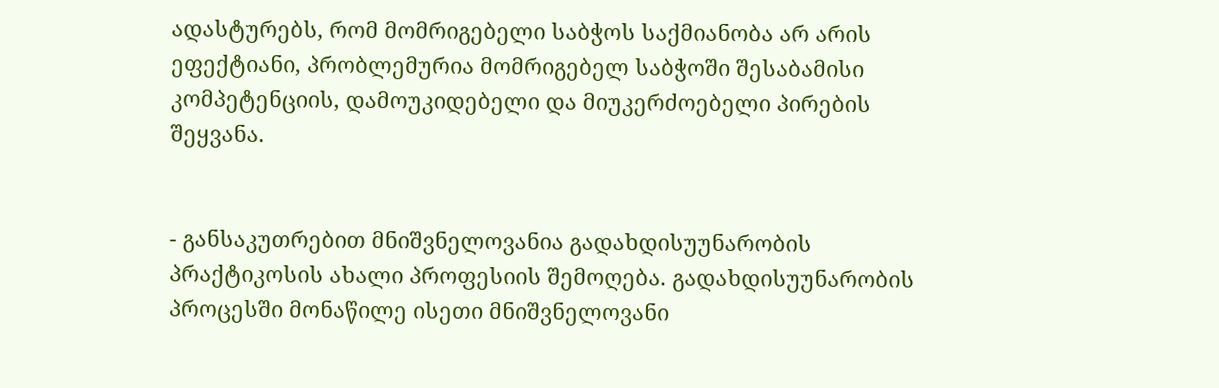ადასტურებს, რომ მომრიგებელი საბჭოს საქმიანობა არ არის ეფექტიანი, პრობლემურია მომრიგებელ საბჭოში შესაბამისი კომპეტენციის, დამოუკიდებელი და მიუკერძოებელი პირების შეყვანა.


- განსაკუთრებით მნიშვნელოვანია გადახდისუუნარობის პრაქტიკოსის ახალი პროფესიის შემოღება. გადახდისუუნარობის პროცესში მონაწილე ისეთი მნიშვნელოვანი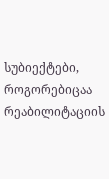სუბიექტები, როგორებიცაა რეაბილიტაციის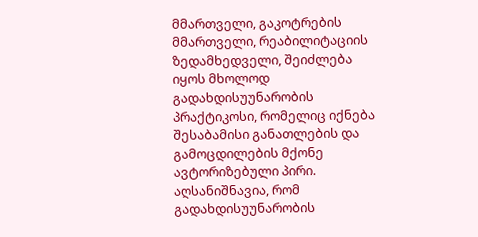მმართველი, გაკოტრების მმართველი, რეაბილიტაციის ზედამხედველი, შეიძლება იყოს მხოლოდ გადახდისუუნარობის პრაქტიკოსი, რომელიც იქნება შესაბამისი განათლების და გამოცდილების მქონე ავტორიზებული პირი. აღსანიშნავია, რომ გადახდისუუნარობის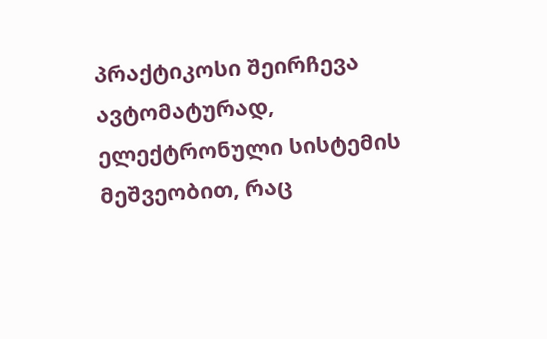პრაქტიკოსი შეირჩევა ავტომატურად, ელექტრონული სისტემის მეშვეობით, რაც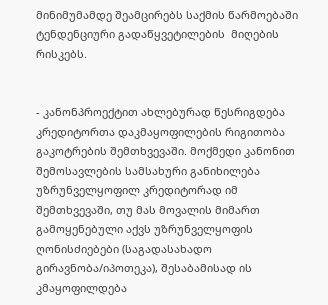მინიმუმამდე შეამცირებს საქმის წარმოებაში ტენდენციური გადაწყვეტილების  მიღების რისკებს.


- კანონპროექტით ახლებურად წესრიგდება კრედიტორთა დაკმაყოფილების რიგითობა გაკოტრების შემთხვევაში. მოქმედი კანონით შემოსავლების სამსახური განიხილება უზრუნველყოფილ კრედიტორად იმ შემთხვევაში, თუ მას მოვალის მიმართ გამოყენებული აქვს უზრუნველყოფის ღონისძიებები (საგადასახადო გირავნობა/იპოთეკა), შესაბამისად ის კმაყოფილდება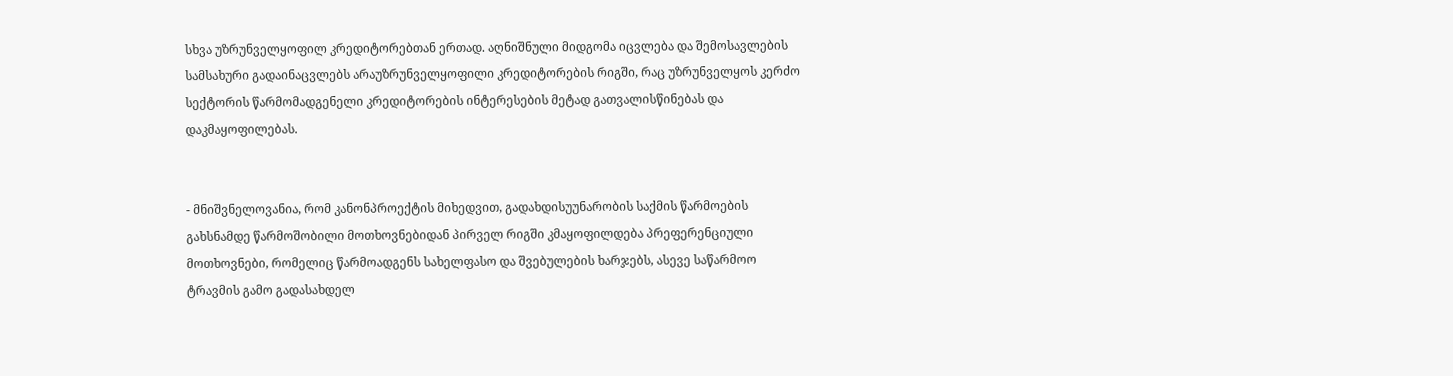სხვა უზრუნველყოფილ კრედიტორებთან ერთად. აღნიშნული მიდგომა იცვლება და შემოსავლების სამსახური გადაინაცვლებს არაუზრუნველყოფილი კრედიტორების რიგში, რაც უზრუნველყოს კერძო სექტორის წარმომადგენელი კრედიტორების ინტერესების მეტად გათვალისწინებას და დაკმაყოფილებას.


- მნიშვნელოვანია, რომ კანონპროექტის მიხედვით, გადახდისუუნარობის საქმის წარმოების  გახსნამდე წარმოშობილი მოთხოვნებიდან პირველ რიგში კმაყოფილდება პრეფერენციული მოთხოვნები, რომელიც წარმოადგენს სახელფასო და შვებულების ხარჯებს, ასევე საწარმოო ტრავმის გამო გადასახდელ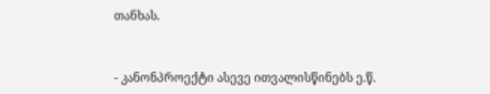თანხას.


- კანონპროექტი ასევე ითვალისწინებს ე.წ.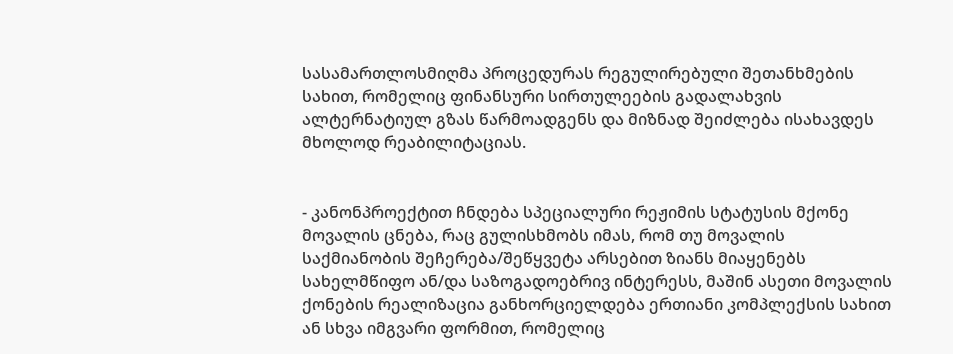სასამართლოსმიღმა პროცედურას რეგულირებული შეთანხმების სახით, რომელიც ფინანსური სირთულეების გადალახვის ალტერნატიულ გზას წარმოადგენს და მიზნად შეიძლება ისახავდეს მხოლოდ რეაბილიტაციას.


- კანონპროექტით ჩნდება სპეციალური რეჟიმის სტატუსის მქონე მოვალის ცნება, რაც გულისხმობს იმას, რომ თუ მოვალის საქმიანობის შეჩერება/შეწყვეტა არსებით ზიანს მიაყენებს სახელმწიფო ან/და საზოგადოებრივ ინტერესს, მაშინ ასეთი მოვალის ქონების რეალიზაცია განხორციელდება ერთიანი კომპლექსის სახით ან სხვა იმგვარი ფორმით, რომელიც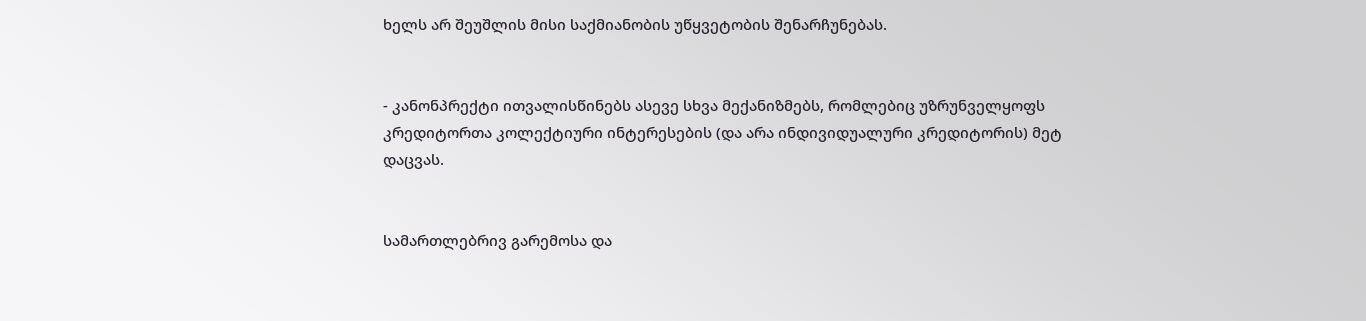ხელს არ შეუშლის მისი საქმიანობის უწყვეტობის შენარჩუნებას.


- კანონპრექტი ითვალისწინებს ასევე სხვა მექანიზმებს, რომლებიც უზრუნველყოფს კრედიტორთა კოლექტიური ინტერესების (და არა ინდივიდუალური კრედიტორის) მეტ დაცვას.


სამართლებრივ გარემოსა და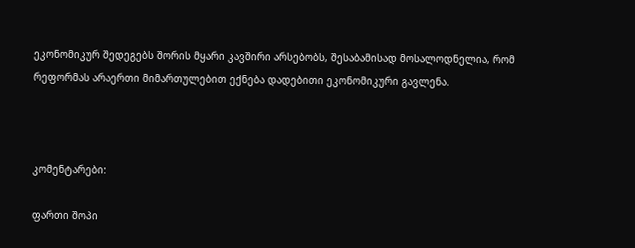ეკონომიკურ შედეგებს შორის მყარი კავშირი არსებობს, შესაბამისად მოსალოდნელია, რომ რეფორმას არაერთი მიმართულებით ექნება დადებითი ეკონომიკური გავლენა.



კომენტარები:

ფართი შოპი